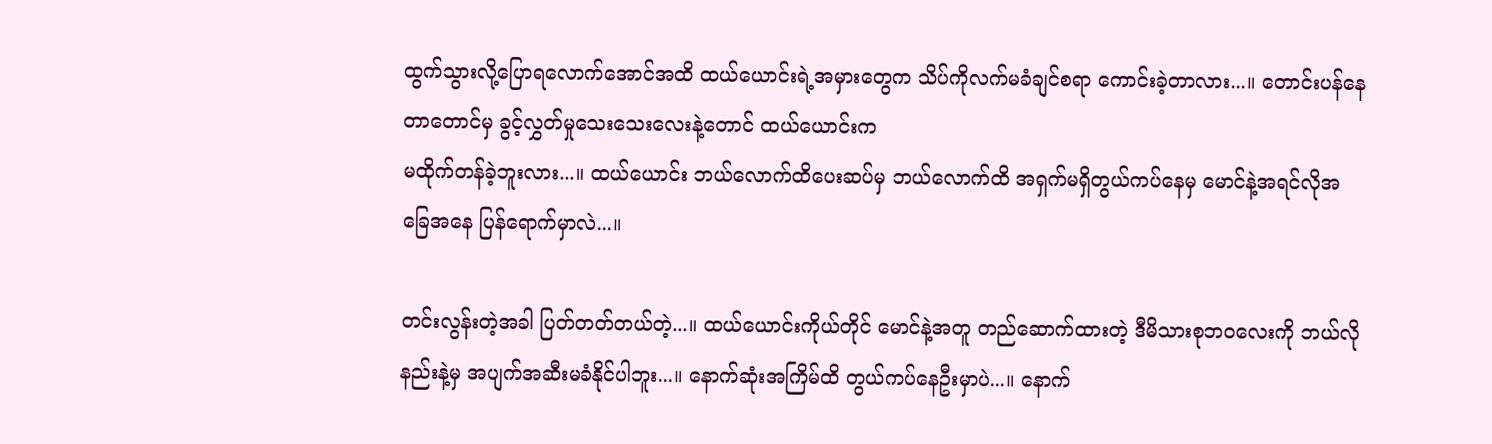ထွက်သွားလို့ပြောရလောက်အောင်အထိ ထယ်ယောင်းရဲ့အမှားတွေက သိပ်ကိုလက်မခံချင်စရာ ကောင်းခဲ့တာလား...။ တောင်းပန်နေတာတောင်မှ ခွင့်လွှတ်မှုသေးသေးလေးနဲ့တောင် ထယ်ယောင်းက
မထိုက်တန်ခဲ့ဘူးလား...။ ထယ်ယောင်း ဘယ်လောက်ထိပေးဆပ်မှ ဘယ်လောက်ထိ အရှက်မရှိတွယ်ကပ်နေမှ မောင်နဲ့အရင်လိုအခြေအနေ ပြန်ရောက်မှာလဲ...။

တင်းလွန်းတဲ့အခါ ပြတ်တတ်တယ်တဲ့...။ ထယ်ယောင်းကိုယ်တိုင် မောင်နဲ့အတူ တည်ဆောက်ထားတဲ့ ဒီမိသားစုဘဝလေးကို ဘယ်လိုနည်းနဲ့မှ အပျက်အဆီးမခံနိုင်ပါဘူး...။ နောက်ဆုံးအကြိမ်ထိ တွယ်ကပ်နေဦးမှာပဲ...။ နောက်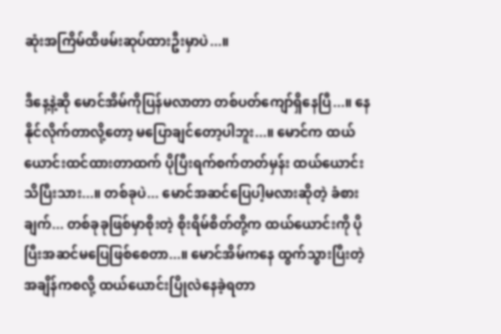ဆုံးအကြိမ်ထိဖမ်းဆုပ်ထားဦးမှာပဲ...။

ဒီနေ့နဲ့ဆို မောင်အိမ်ကိုပြန်မလာတာ တစ်ပတ်ကျော်ရှိနေပြီ...။ နေနိုင်လိုက်တာလို့တော့ မပြောချင်တော့ပါဘူး...။ မောင်က ထယ်ယောင်းထင်ထားတာထက် ပိုပြီးရက်စက်တတ်မှန်း ထယ်ယောင်းသိပြီးသား...။ တစ်ခုပဲ... မောင်အဆင်ပြေပါ့မလားဆိုတဲ့ ခံစားချက်... တစ်ခုခုဖြစ်မှာစိုးတဲ့ စိုးရိမ်စိတ်တို့က ထယ်ယောင်းကို ပိုပြီးအဆင်မပြေဖြစ်စေတာ...။ မောင်အိမ်ကနေ ထွက်သွားပြီးတဲ့အချိန်ကစလို့ ထယ်ယောင်းပြိုလဲနေခဲ့ရတာ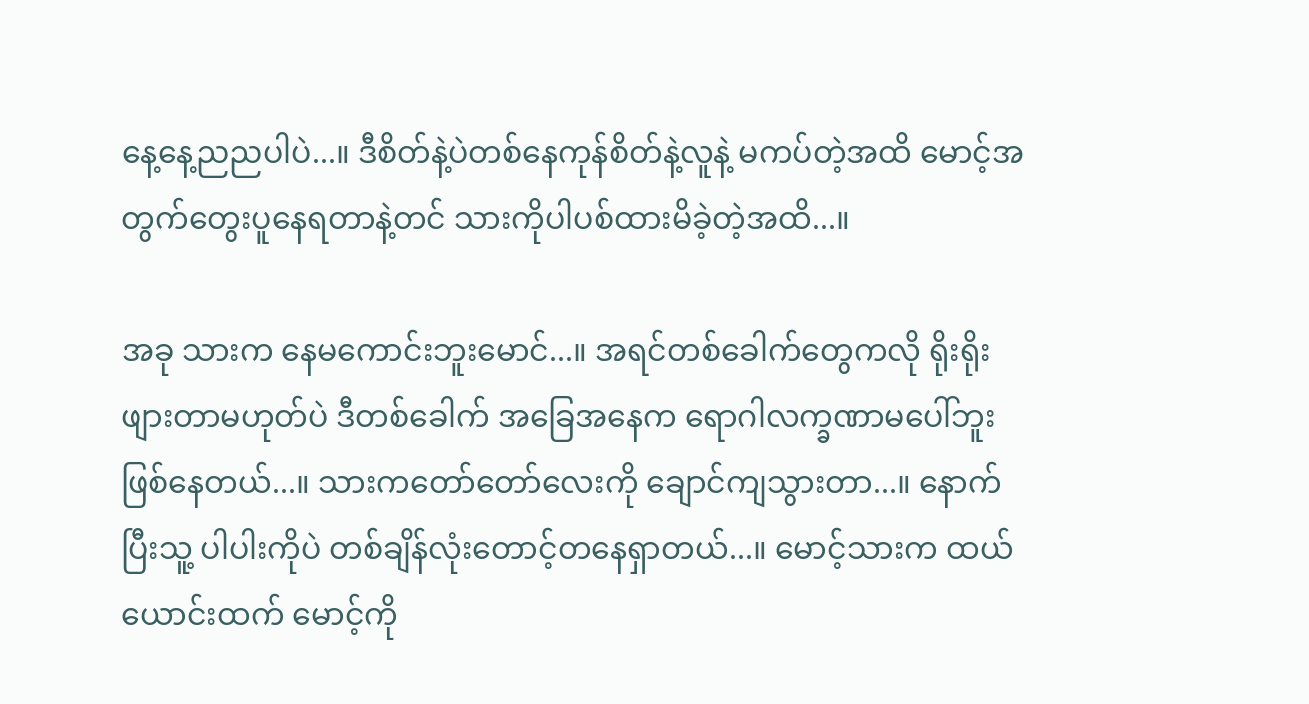နေ့နေ့ညညပါပဲ...။ ဒီစိတ်နဲ့ပဲတစ်နေကုန်စိတ်နဲ့လူနဲ့ မကပ်တဲ့အထိ မောင့်အတွက်တွေးပူနေရတာနဲ့တင် သားကိုပါပစ်ထားမိခဲ့တဲ့အထိ...။

အခု သားက နေမကောင်းဘူးမောင်...။ အရင်တစ်ခေါက်တွေကလို ရိုးရိုးဖျားတာမဟုတ်ပဲ ဒီတစ်ခေါက် အခြေအနေက ရောဂါလက္ခဏာမပေါ်ဘူး ဖြစ်နေတယ်...။ သားကတော်တော်လေးကို ချောင်ကျသွားတာ...။ နောက်ပြီးသူ့ ပါပါးကိုပဲ တစ်ချိန်လုံးတောင့်တနေရှာတယ်...။ မောင့်သားက ထယ်ယောင်းထက် မောင့်ကို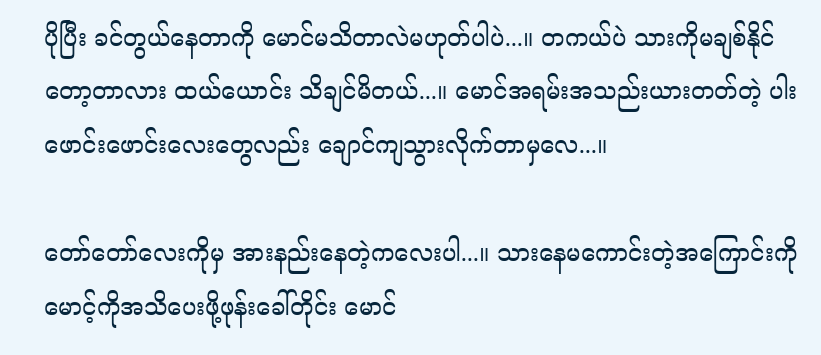ပိုပြီး ခင်တွယ်နေတာကို မောင်မသိတာလဲမဟုတ်ပါပဲ...။ တကယ်ပဲ သားကိုမချစ်နိုင်တော့တာလား ထယ်ယောင်း သိချင်မိတယ်...။ မောင်အရမ်းအသည်းယားတတ်တဲ့ ပါးဖောင်းဖောင်းလေးတွေလည်း ချောင်ကျသွားလိုက်တာမှလေ...။

တော်တော်လေးကိုမှ အားနည်းနေတဲ့ကလေးပါ...။ သားနေမကောင်းတဲ့အကြောင်းကို မောင့်ကိုအသိပေးဖို့ဖုန်းခေါ်တိုင်း မောင်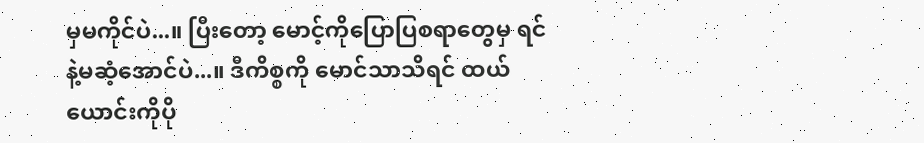မှမကိုင်ပဲ...။ ပြီးတော့ မောင့်ကိုပြောပြစရာတွေမှ ရင်နဲ့မဆံ့အောင်ပဲ...။ ဒီကိစ္စကို မောင်သာသိရင် ထယ်ယောင်းကိုပို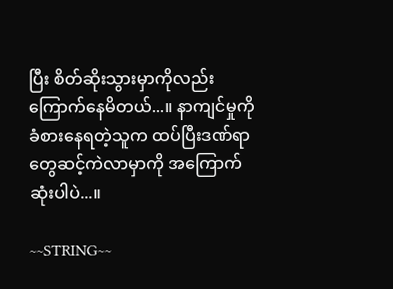ပြီး စိတ်ဆိုးသွားမှာကိုလည်း ကြောက်နေမိတယ်...။ နာကျင်မှုကိုခံစားနေရတဲ့သူက ထပ်ပြီးဒဏ်ရာတွေဆင့်ကဲလာမှာကို အကြောက်ဆုံးပါပဲ...။

~~STRING~~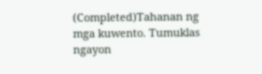(Completed)Tahanan ng mga kuwento. Tumuklas ngayon